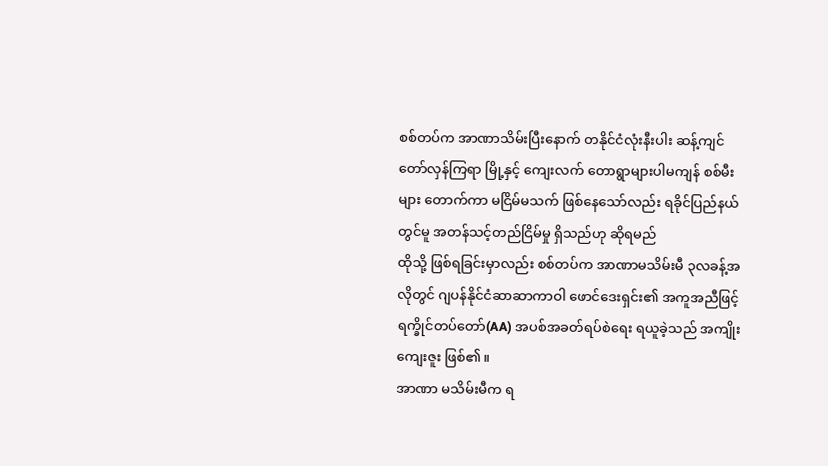စစ်တပ်က အာဏာသိမ်းပြီးနောက် တနိုင်ငံလုံးနီးပါး ဆန့်ကျင်တော်လှန်ကြရာ မြို့နှင့် ကျေးလက် တောရွာများပါမကျန် စစ်မီးများ တောက်ကာ မငြိမ်မသက် ဖြစ်နေသော်လည်း ရခိုင်ပြည်နယ်တွင်မူ အတန်သင့်တည်ငြိမ်မှု ရှိသည်ဟု ဆိုရမည်
ထိုသို့ ဖြစ်ရခြင်းမှာလည်း စစ်တပ်က အာဏာမသိမ်းမီ ၃လခန့်အလိုတွင် ဂျပန်နိုင်ငံဆာဆာကာဝါ ဖောင်ဒေးရှင်း၏ အကူအညီဖြင့် ရက္ခိုင်တပ်တော်(AA) အပစ်အခတ်ရပ်စဲရေး ရယူခဲ့သည် အကျိုးကျေးဇူး ဖြစ်၏။
အာဏာ မသိမ်းမီက ရ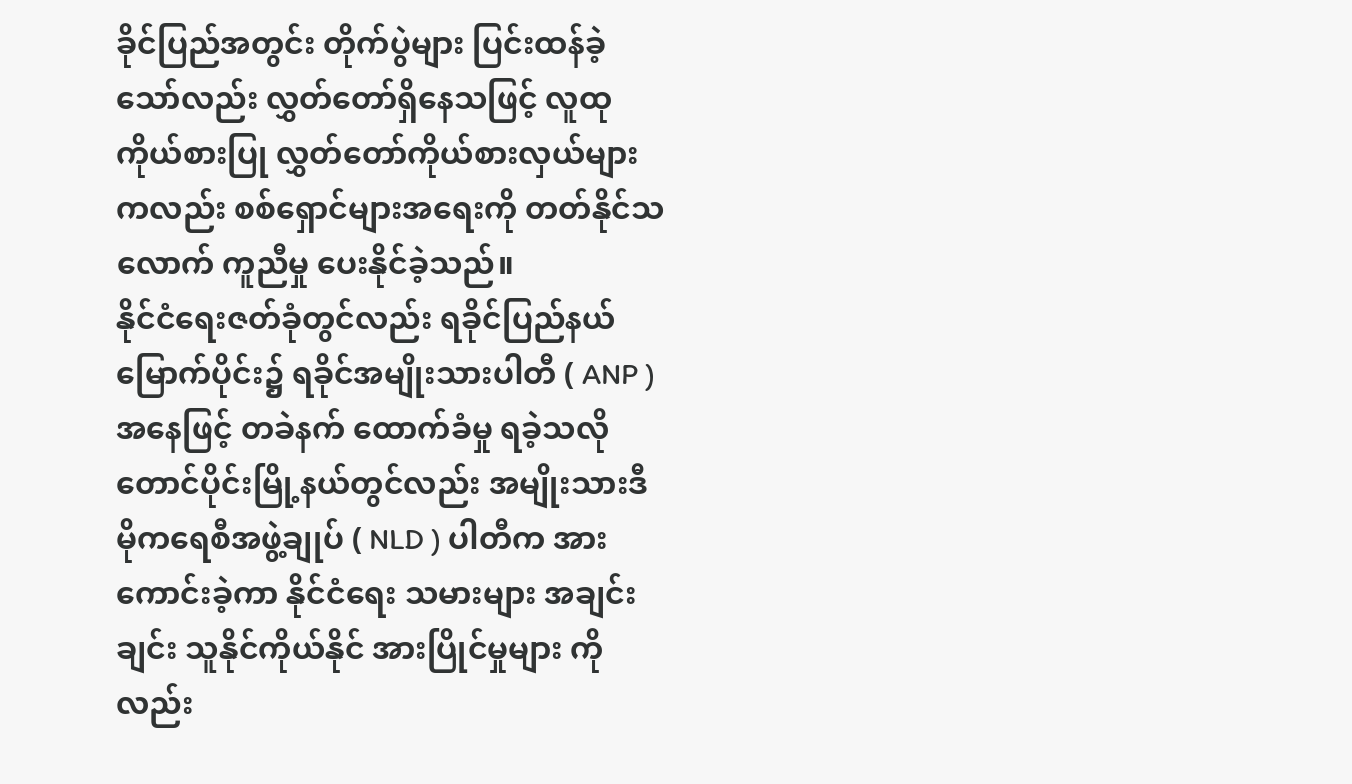ခိုင်ပြည်အတွင်း တိုက်ပွဲများ ပြင်းထန်ခဲ့သော်လည်း လွှတ်တော်ရှိနေသဖြင့် လူထုကိုယ်စားပြု လွှတ်တော်ကိုယ်စားလှယ်များကလည်း စစ်ရှောင်များအရေးကို တတ်နိုင်သလောက် ကူညီမှု ပေးနိုင်ခဲ့သည်။
နိုင်ငံရေးဇတ်ခုံတွင်လည်း ရခိုင်ပြည်နယ် မြောက်ပိုင်း၌ ရခိုင်အမျိုးသားပါတီ ( ANP )အနေဖြင့် တခဲနက် ထောက်ခံမှု ရခဲ့သလို တောင်ပိုင်းမြို့နယ်တွင်လည်း အမျိုးသားဒီမိုကရေစီအဖွဲ့ချုပ် ( NLD ) ပါတီက အားကောင်းခဲ့ကာ နိုင်ငံရေး သမားများ အချင်းချင်း သူနိုင်ကိုယ်နိုင် အားပြိုင်မှုများ ကိုလည်း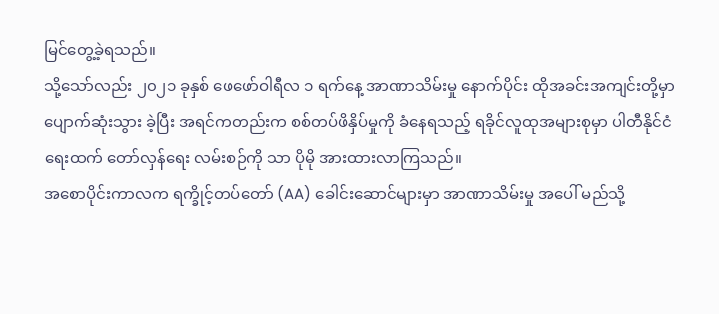မြင်တွေ့ခဲ့ရသည်။
သို့သော်လည်း ၂၀၂၁ ခုနှစ် ဖေဖော်ဝါရီလ ၁ ရက်နေ့ အာဏာသိမ်းမှု နောက်ပိုင်း ထိုအခင်းအကျင်းတို့မှာ ပျောက်ဆုံးသွား ခဲ့ပြီး အရင်ကတည်းက စစ်တပ်ဖိနှိပ်မှုကို ခံနေရသည့် ရခိုင်လူထုအများစုမှာ ပါတီနိုင်ငံရေးထက် တော်လှန်ရေး လမ်းစဉ်ကို သာ ပိုမို အားထားလာကြသည်။
အစောပိုင်းကာလက ရက္ခိုင့်တပ်တော် (AA) ခေါင်းဆောင်များမှာ အာဏာသိမ်းမှု အပေါ် မည်သို့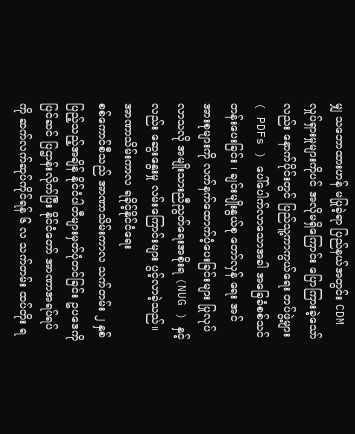မျှ သဘောထားဟန် မပြုခဲ့ရာ ပြည်နယ်အတွင်း CDM လှုပ်ရှားမှုများကိုပင် အလိုမရှိကြောင်း ပြောကြားခဲ့သော်လည်း နောက်ပိုင်းတွင် ပြည်သူ့ကာကွယ်ရေး တပ်ဖွဲ့များ( PDFs ) ပေါ်ပေါက်လာသောအခါ အခြေခံစစ်သင်တန်းပေးခြင်း ၊ ချင်းမျိုးနွယ်စု တော်လှန် ရေး အင်အားစုများကို လက်နက်ထောက်ပံ့ပေးခြင်းများ ပြုလုပ်လာသလို အမျိုးသားညီညွတ်ရေးအစိုးရ (NUG ) နှင့်လည်း ဆွေးနွေးမှု လမ်းကြောင်းများ ပွင့်လာခဲ့သည်။
အာဏာသိမ်းကာလ ရခိုင့်နိုင်ငံရေး
စစ်ကောင်စီသည် အာဏာသိမ်းကာလ သက်တမ်း ၂ နှစ် ပြည့်သည့်အချိန် နိုင်ငံပါတီများမှတ်ပုံတင်ခြင်း ဥပဒေကို ပြင်ဆင် ပြဌာန်းလိုက်ပြီး နိုင်ငံတော် အာဏာအရပ်ရပ်ကို ဆက်လက်ဆုပ်ကိုင်ရန် ၆ လ သက်တမ်း ထပ်တိုး ရ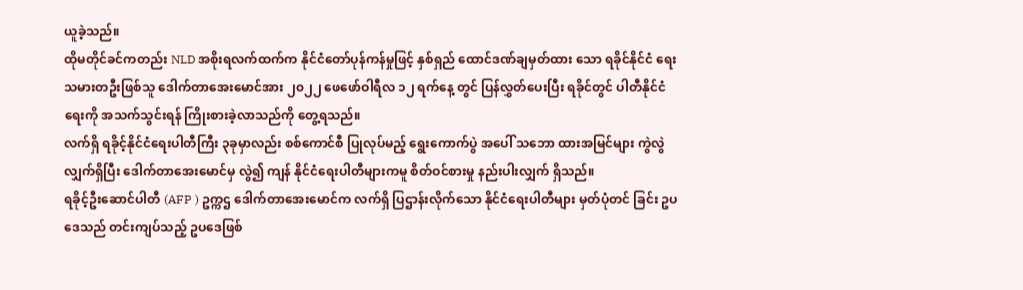ယူခဲ့သည်။
ထိုမတိုင်ခင်ကတည်း NLD အစိုးရလက်ထက်က နိုင်ငံတော်ပုန်ကန်မှုဖြင့် နှစ်ရှည် ထောင်ဒဏ်ချမှတ်ထား သော ရခိုင်နိုင်ငံ ရေး သမားတဦးဖြစ်သူ ဒေါက်တာအေးမောင်အား ၂၀၂၂ ဖေဖော်ဝါရီလ ၁၂ ရက်နေ့ တွင် ပြန်လွှတ်ပေးပြီး ရခိုင်တွင် ပါတီနိုင်ငံရေးကို အသက်သွင်းရန် ကြိုးစားခဲ့လာသည်ကို တွေ့ရသည်။
လက်ရှိ ရခိုင့်နိုင်ငံရေးပါတီကြီး ၃ခုမှာလည်း စစ်ကောင်စီ ပြုလုပ်မည့် ရွေးကောက်ပွဲ အပေါ် သဘော ထားအမြင်များ ကွဲလွဲလျှက်ရှိပြီး ဒေါက်တာအေးမောင်မှ လွဲ၍ ကျန် နိုင်ငံရေးပါတီများကမူ စိတ်ဝင်စားမှု နည်းပါးလျှက် ရှိသည်။
ရခိုင့်ဦးဆောင်ပါတီ (AFP ) ဥက္ကဌ ဒေါက်တာအေးမောင်က လက်ရှိ ပြဌာန်းလိုက်သော နိုင်ငံရေးပါတီများ မှတ်ပုံတင် ခြင်း ဥပဒေသည် တင်းကျပ်သည့် ဥပဒေဖြစ်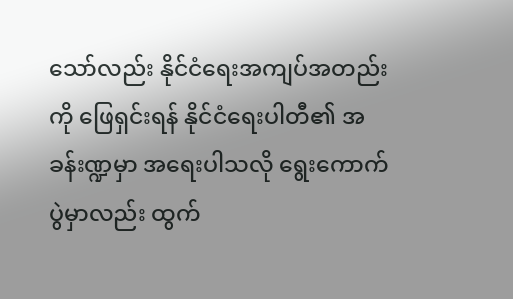သော်လည်း နိုင်ငံရေးအကျပ်အတည်းကို ဖြေရှင်းရန် နိုင်ငံရေးပါတီ၏ အခန်းဏ္ဍမှာ အရေးပါသလို ရွေးကောက်ပွဲမှာလည်း ထွက်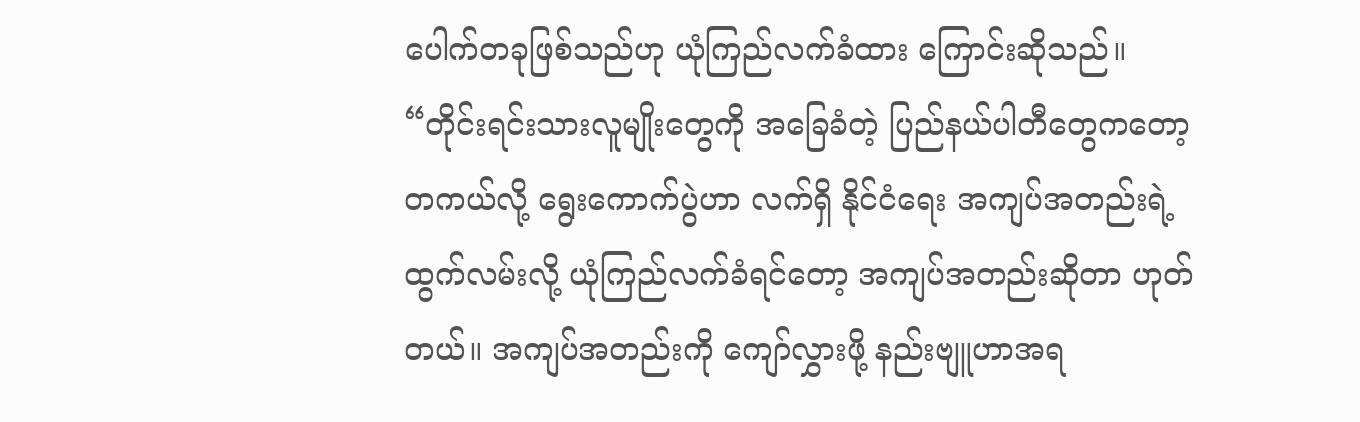ပေါက်တခုဖြစ်သည်ဟု ယုံကြည်လက်ခံထား ကြောင်းဆိုသည်။
“တိုင်းရင်းသားလူမျိုးတွေကို အခြေခံတဲ့ ပြည်နယ်ပါတီတွေကတော့ တကယ်လို့ ရွေးကောက်ပွဲဟာ လက်ရှိ နိုင်ငံရေး အကျပ်အတည်းရဲ့ ထွက်လမ်းလို့ ယုံကြည်လက်ခံရင်တော့ အကျပ်အတည်းဆိုတာ ဟုတ်တယ်။ အကျပ်အတည်းကို ကျော်လွှားဖို့ နည်းဗျူဟာအရ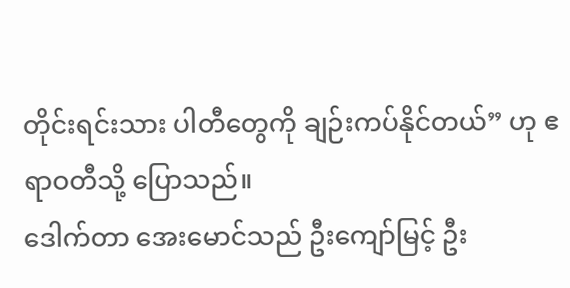တိုင်းရင်းသား ပါတီတွေကို ချဉ်းကပ်နိုင်တယ်” ဟု ဧရာဝတီသို့ ပြောသည်။
ဒေါက်တာ အေးမောင်သည် ဦးကျော်မြင့် ဦး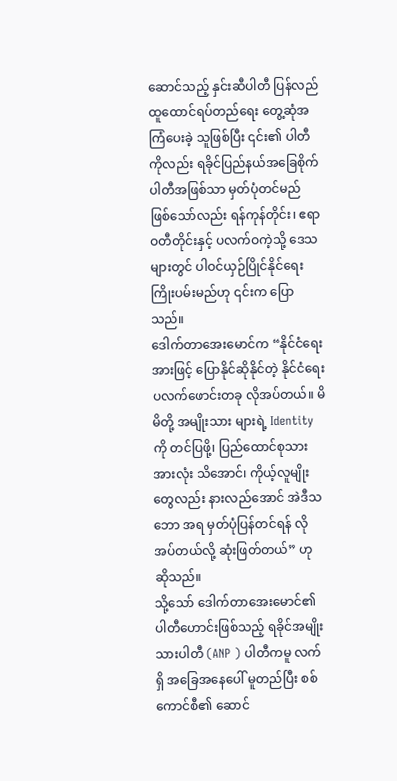ဆောင်သည့် နှင်းဆီပါတီ ပြန်လည်ထူထောင်ရပ်တည်ရေး တွေ့ဆုံအကြံပေးခဲ့ သူဖြစ်ပြီး ၎င်း၏ ပါတီကိုလည်း ရခိုင်ပြည်နယ်အခြေစိုက် ပါတီအဖြစ်သာ မှတ်ပုံတင်မည် ဖြစ်သော်လည်း ရန်ကုန်တိုင်း၊ ဧရာဝတီတိုင်းနှင့် ပလက်ဝကဲ့သို့ ဒေသများတွင် ပါဝင်ယှဉ်ပြိုင်နိုင်ရေး ကြိုးပမ်းမည်ဟု ၎င်းက ပြောသည်။
ဒေါက်တာအေးမောင်က “နိုင်ငံရေးအားဖြင့် ပြောနိုင်ဆိုနိုင်တဲ့ နိုင်ငံရေးပလက်ဖောင်းတခု လိုအပ်တယ်။ မိမိတို့ အမျိုးသား များရဲ့ Identity ကို တင်ပြဖို့၊ ပြည်ထောင်စုသားအားလုံး သိအောင်၊ ကိုယ့်လူမျိုးတွေလည်း နားလည်အောင် အဲဒီသဘော အရ မှတ်ပုံပြန်တင်ရန် လိုအပ်တယ်လို့ ဆုံးဖြတ်တယ်” ဟု ဆိုသည်။
သို့သော် ဒေါက်တာအေးမောင်၏ ပါတီဟောင်းဖြစ်သည့် ရခိုင်အမျိုးသားပါတီ (ANP ) ပါတီကမူ လက်ရှိ အခြေအနေပေါ် မူတည်ပြီး စစ်ကောင်စီ၏ ဆောင်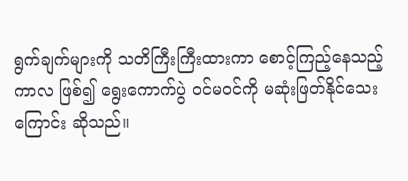ရွက်ချက်များကို သတိကြီးကြီးထားကာ စောင့်ကြည့်နေသည့်ကာလ ဖြစ်၍ ရွေးကောက်ပွဲ ဝင်မဝင်ကို မဆုံးဖြတ်နိုင်သေးကြောင်း ဆိုသည်။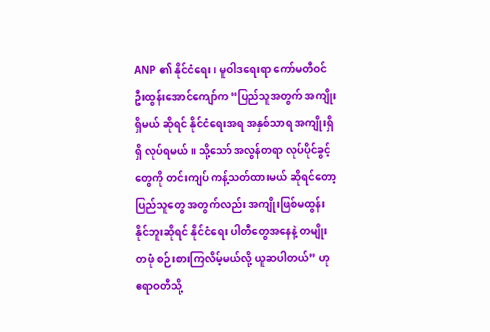ANP ၏ နိုင်ငံရေး၊ မူဝါဒရေးရာ ကော်မတီဝင် ဦးထွန်းအောင်ကျော်က “ပြည်သူအတွက် အကျိုးရှိမယ် ဆိုရင် နိုင်ငံရေးအရ အနှစ်သာရ အကျိုးရှိရှိ လုပ်ရမယ်။ သို့သော် အလွန်တရာ လုပ်ပိုင်ခွင့်တွေကို တင်းကျပ် ကန့်သတ်ထားမယ် ဆိုရင်တော့ ပြည်သူတွေ အတွက်လည်း အကျိုးဖြစ်မထွန်းနိုင်ဘူးဆိုရင် နိုင်ငံရေး ပါတီတွေအနေနဲ့ တမျိုးတဖုံ စဉ်းစားကြလိမ့်မယ်လို့ ယူဆပါတယ်” ဟု ဧရာဝတီသို့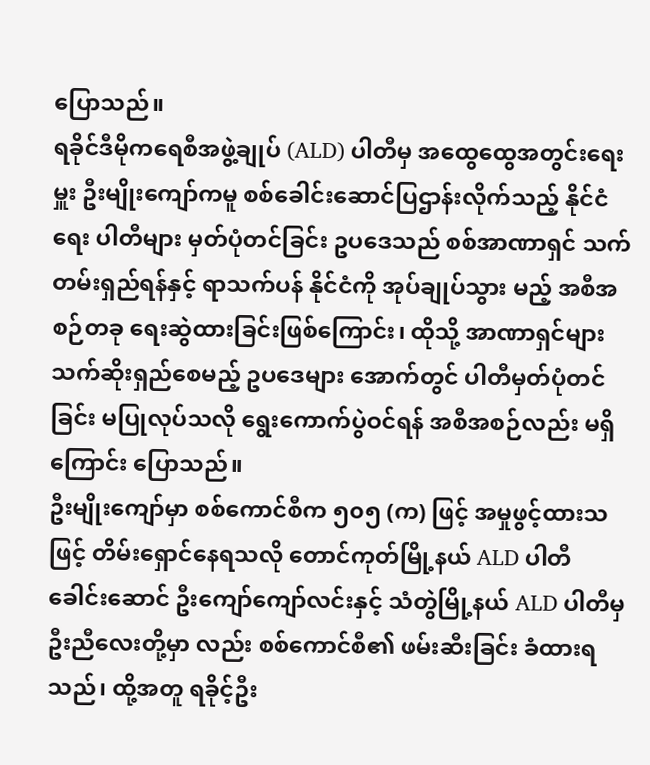ပြောသည်။
ရခိုင်ဒီမိုကရေစီအဖွဲ့ချုပ် (ALD) ပါတီမှ အထွေထွေအတွင်းရေးမှူး ဦးမျိုးကျော်ကမူ စစ်ခေါင်းဆောင်ပြဌာန်းလိုက်သည့် နိုင်ငံရေး ပါတီများ မှတ်ပုံတင်ခြင်း ဥပဒေသည် စစ်အာဏာရှင် သက်တမ်းရှည်ရန်နှင့် ရာသက်ပန် နိုင်ငံကို အုပ်ချုပ်သွား မည့် အစီအစဉ်တခု ရေးဆွဲထားခြင်းဖြစ်ကြောင်း၊ ထိုသို့ အာဏာရှင်များ သက်ဆိုးရှည်စေမည့် ဥပဒေများ အောက်တွင် ပါတီမှတ်ပုံတင်ခြင်း မပြုလုပ်သလို ရွေးကောက်ပွဲဝင်ရန် အစီအစဉ်လည်း မရှိကြောင်း ပြောသည်။
ဦးမျိုးကျော်မှာ စစ်ကောင်စီက ၅၀၅ (က) ဖြင့် အမှုဖွင့်ထားသဖြင့် တိမ်းရှောင်နေရသလို တောင်ကုတ်မြို့နယ် ALD ပါတီ ခေါင်းဆောင် ဦးကျော်ကျော်လင်းနှင့် သံတွဲမြို့နယ် ALD ပါတီမှ ဦးညီလေးတို့မှာ လည်း စစ်ကောင်စီ၏ ဖမ်းဆီးခြင်း ခံထားရသည်၊ ထို့အတူ ရခိုင့်ဦး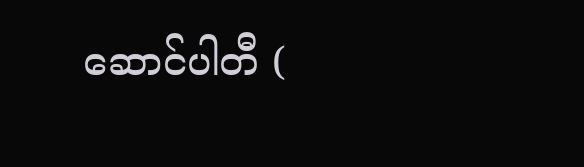ဆောင်ပါတီ (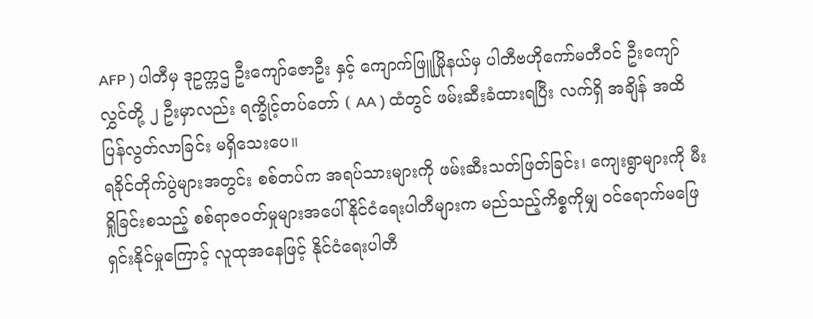AFP ) ပါတီမှ ဒုဥက္ကဌ ဦးကျော်ဇောဦး နှင့် ကျောက်ဖြူမြိုနယ်မှ ပါတီဗဟိုကော်မတီဝင် ဦးကျော်လွှင်တို့ ၂ ဦးမှာလည်း ရက္ခိုင့်တပ်တော် ( AA ) ထံတွင် ဖမ်းဆီးခံထားရပြီး လက်ရှိ အချိန် အထိ ပြန်လွတ်လာခြင်း မရှိသေးပေ။
ရခိုင်တိုက်ပွဲများအတွင်း စစ်တပ်က အရပ်သားများကို ဖမ်းဆီးသတ်ဖြတ်ခြင်း၊ ကျေးရွာများကို မီးရှိုခြင်းစသည့် စစ်ရာဇဝတ်မှုများအပေါ် နိုင်ငံရေးပါတီများက မည်သည့်ကိစ္စကိုမျှ ဝင်ရောက်မဖြေရှင်းနိုင်မှုကြောင့် လူထုအနေဖြင့် နိုင်ငံရေးပါတီ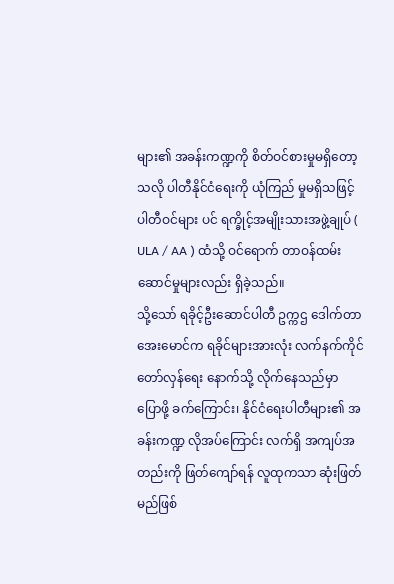များ၏ အခန်းကဏ္ဍကို စိတ်ဝင်စားမှုမရှိတော့သလို ပါတီနိုင်ငံရေးကို ယုံကြည် မှုမရှိသဖြင့် ပါတီဝင်များ ပင် ရက္ခိုင့်အမျိုးသားအဖွဲ့ချုပ် ( ULA / AA ) ထံသို့ ဝင်ရောက် တာဝန်ထမ်း ဆောင်မှုများလည်း ရှိခဲ့သည်။
သို့သော် ရခိုင့်ဦးဆောင်ပါတီ ဥက္ကဌ ဒေါက်တာအေးမောင်က ရခိုင်များအားလုံး လက်နက်ကိုင်တော်လှန်ရေး နောက်သို့ လိုက်နေသည်မှာ ပြောဖို့ ခက်ကြောင်း၊ နိုင်ငံရေးပါတီများ၏ အခန်းကဏ္ဍ လိုအပ်ကြောင်း လက်ရှိ အကျပ်အတည်းကို ဖြတ်ကျော်ရန် လူထုကသာ ဆုံးဖြတ်မည်ဖြစ်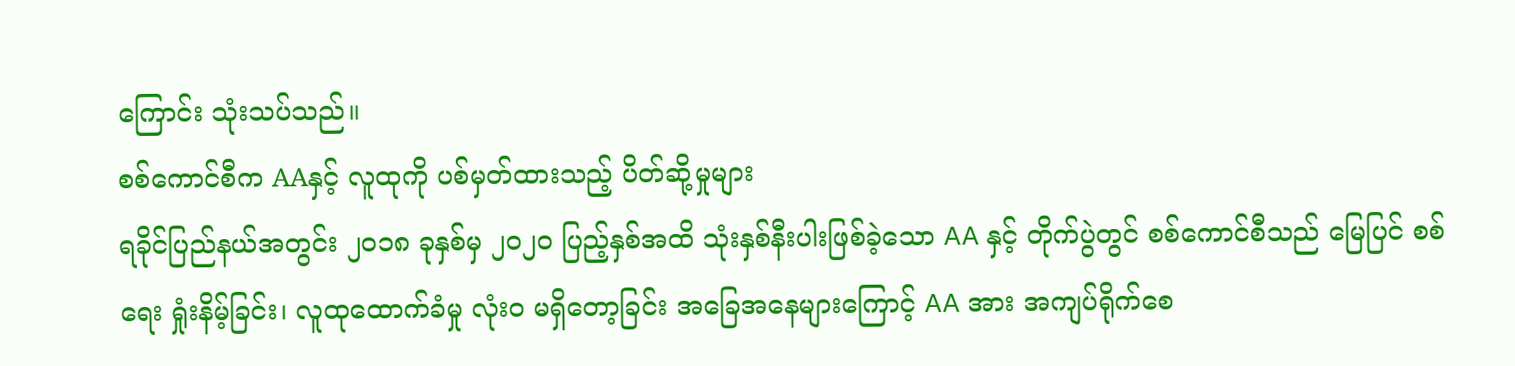ကြောင်း သုံးသပ်သည်။
စစ်ကောင်စီက AAနှင့် လူထုကို ပစ်မှတ်ထားသည့် ပိတ်ဆို့မှုများ
ရခိုင်ပြည်နယ်အတွင်း ၂၀၁၈ ခုနှစ်မှ ၂၀၂၀ ပြည့်နှစ်အထိ သုံးနှစ်နီးပါးဖြစ်ခဲ့သော AA နှင့် တိုက်ပွဲတွင် စစ်ကောင်စီသည် မြေပြင် စစ်ရေး ရှုံးနိမ့်ခြင်း၊ လူထုထောက်ခံမှု လုံးဝ မရှိတော့ခြင်း အခြေအနေများကြောင့် AA အား အကျပ်ရိုက်စေ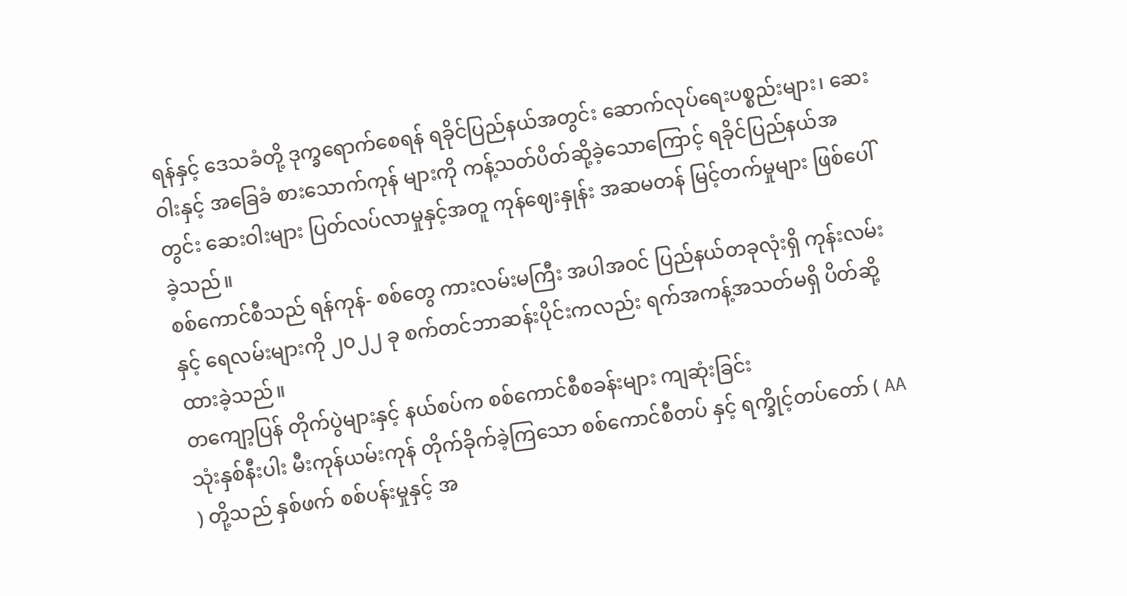ရန်နှင့် ဒေသခံတို့ ဒုက္ခရောက်စေရန် ရခိုင်ပြည်နယ်အတွင်း ဆောက်လုပ်ရေးပစ္စည်းများ၊ ဆေးဝါးနှင့် အခြေခံ စားသောက်ကုန် များကို ကန့်သတ်ပိတ်ဆို့ခဲ့သောကြောင့် ရခိုင်ပြည်နယ်အတွင်း ဆေးဝါးများ ပြတ်လပ်လာမှုနှင့်အတူ ကုန်ဈေးနှုန်း အဆမတန် မြင့်တက်မှုများ ဖြစ်ပေါ်ခဲ့သည်။
စစ်ကောင်စီသည် ရန်ကုန်- စစ်တွေ ကားလမ်းမကြီး အပါအဝင် ပြည်နယ်တခုလုံးရှိ ကုန်းလမ်းနှင့် ရေလမ်းများကို ၂၀၂၂ ခု စက်တင်ဘာဆန်းပိုင်းကလည်း ရက်အကန့်အသတ်မရှိ ပိတ်ဆို့ထားခဲ့သည်။
တကျော့ပြန် တိုက်ပွဲများနှင့် နယ်စပ်က စစ်ကောင်စီစခန်းများ ကျဆုံးခြင်း
သုံးနှစ်နီးပါး မီးကုန်ယမ်းကုန် တိုက်ခိုက်ခဲ့ကြသော စစ်ကောင်စီတပ် နှင့် ရက္ခိုင့်တပ်တော် ( AA ) တို့သည် နှစ်ဖက် စစ်ပန်းမှုနှင့် အ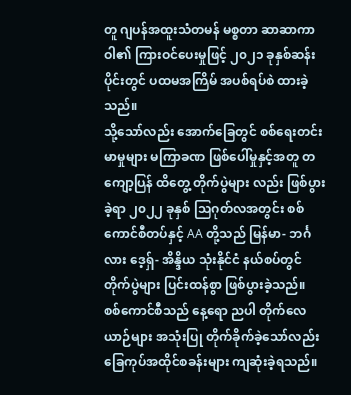တူ ဂျပန်အထူးသံတမန် မစ္စတာ ဆာဆာကာဝါ၏ ကြားဝင်ပေးမှုဖြင့် ၂၀၂၁ ခုနှစ်ဆန်းပိုင်းတွင် ပထမအကြိမ် အပစ်ရပ်စဲ ထားခဲ့သည်။
သို့သော်လည်း အောက်ခြေတွင် စစ်ရေးတင်းမာမှုများ မကြာခဏ ဖြစ်ပေါ်မှုနှင့်အတူ တကျော့ပြန် ထိတွေ့ တိုက်ပွဲများ လည်း ဖြစ်ပွားခဲ့ရာ ၂၀၂၂ ခုနှစ် သြဂုတ်လအတွင်း စစ်ကောင်စီတပ်နှင့် AA တို့သည် မြန်မာ- ဘင်္ဂလား ဒေ့ရှ်- အိန္ဒိယ သုံးနိုင်ငံ နယ်စပ်တွင် တိုက်ပွဲများ ပြင်းထန်စွာ ဖြစ်ပွားခဲ့သည်။
စစ်ကောင်စီသည် နေ့ရော ညပါ တိုက်လေယာဉ်များ အသုံးပြု တိုက်ခိုက်ခဲ့သော်လည်း ခြေကုပ်အထိုင်စခန်းများ ကျဆုံးခဲ့ရသည်။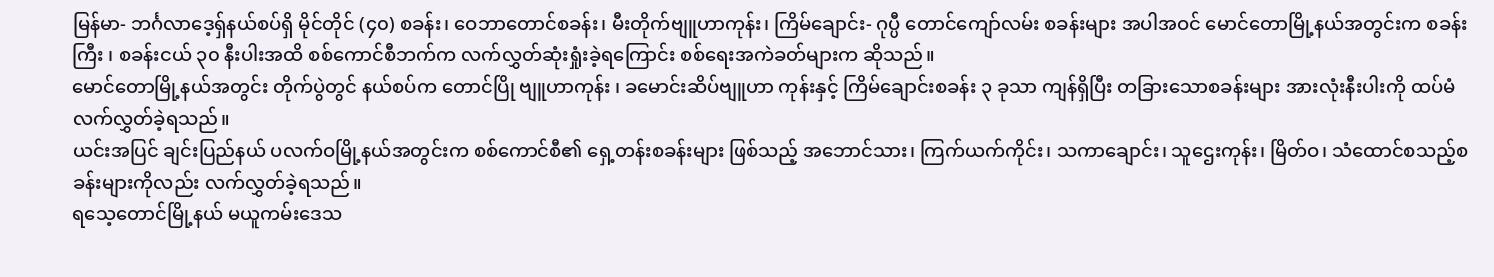မြန်မာ- ဘင်္ဂလာဒေ့ရှ်နယ်စပ်ရှိ မိုင်တိုင် (၄၀) စခန်း၊ ဝေဘာတောင်စခန်း၊ မီးတိုက်ဗျူဟာကုန်း၊ ကြိမ်ချောင်း- ဂုပ္ပီ တောင်ကျော်လမ်း စခန်းများ အပါအဝင် မောင်တောမြို့နယ်အတွင်းက စခန်းကြီး ၊ စခန်းငယ် ၃၀ နီးပါးအထိ စစ်ကောင်စီဘက်က လက်လွှတ်ဆုံးရှုံးခဲ့ရကြောင်း စစ်ရေးအကဲခတ်များက ဆိုသည်။
မောင်တောမြို့နယ်အတွင်း တိုက်ပွဲတွင် နယ်စပ်က တောင်ပြို ဗျူဟာကုန်း ၊ ခမောင်းဆိပ်ဗျူဟာ ကုန်းနှင့် ကြိမ်ချောင်းစခန်း ၃ ခုသာ ကျန်ရှိပြီး တခြားသောစခန်းများ အားလုံးနီးပါးကို ထပ်မံ လက်လွှတ်ခဲ့ရသည်။
ယင်းအပြင် ချင်းပြည်နယ် ပလက်ဝမြို့နယ်အတွင်းက စစ်ကောင်စီ၏ ရှေ့တန်းစခန်းများ ဖြစ်သည့် အဘောင်သား၊ ကြက်ယက်ကိုင်း၊ သကာချောင်း၊ သူဌေးကုန်း၊ မြိတ်ဝ၊ သံထောင်စသည့်စခန်းများကိုလည်း လက်လွှတ်ခဲ့ရသည်။
ရသေ့တောင်မြို့နယ် မယူကမ်းဒေသ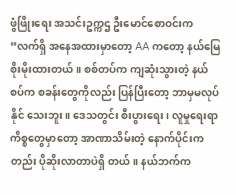ဖွံဖြိုးရေး အသင်းဥက္ကဌ ဦးမောင်စောဝင်းက “လက်ရှိ အနေအထားမှာတော့ AA ကတော့ နယ်မြေစိုးမိုးထားတယ်။ စစ်တပ်က ကျဆုံးသွားတဲ့ နယ်စပ်က စခန်းတွေကိုလည်း ပြန်ပြီးတော့ ဘာမှမလုပ်နိုင် သေးဘူး။ ဒေသတွင်း စီးပွားရေး ၊ လူမှုရေးရာ ကိစ္စတွေမှာတော့ အာဏာသိမ်းတဲ့ နောက်ပိုင်းကတည်း ပိုဆိုးလာတာပဲရှိ တယ်။ နယ်ဘက်က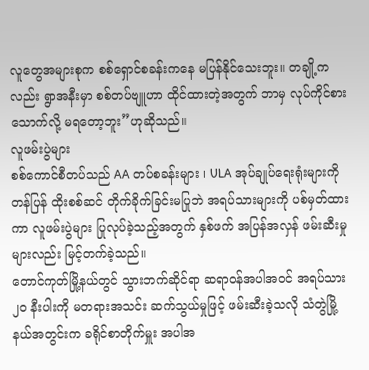လူတွေအများစုက စစ်ရှောင်စခန်းကနေ မပြန်နိုင်သေးဘူး။ တချို့ကလည်း ရွာအနီးမှာ စစ်တပ်ဗျူဟာ ထိုင်ထားတဲ့အတွက် ဘာမှ လုပ်ကိုင်စားသောက်လို့ မရတော့ဘူး”ဟုဆိုသည်။
လူဖမ်းပွဲများ
စစ်ကောင်စီတပ်သည် AA တပ်စခန်းများ ၊ ULA အုပ်ချုပ်ရေးရုံးများကို တန်ပြန် ထိုးစစ်ဆင် တိုက်ခိုက်ခြင်းမပြုဘဲ အရပ်သားများကို ပစ်မှတ်ထားကာ လူဖမ်းပွဲများ ပြုလုပ်ခဲ့သည့်အတွက် နှစ်ဖက် အပြန်အလှန် ဖမ်းဆီးမှုများလည်း မြင့်တက်ခဲ့သည်။
တောင်ကုတ်မြို့နယ်တွင် သွားဘက်ဆိုင်ရာ ဆရာဝန်အပါအဝင် အရပ်သား ၂၀ နီးပါးကို မတရားအသင်း ဆက်သွယ်မှုဖြင့် ဖမ်းဆီးခဲ့သလို သံတွဲမြို့နယ်အတွင်းက ခရိုင်စာတိုက်မှူး အပါအ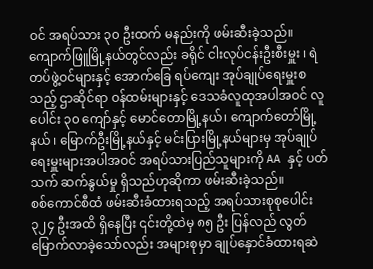ဝင် အရပ်သား ၃၀ ဦးထက် မနည်းကို ဖမ်းဆီးခဲ့သည်။
ကျောက်ဖြူမြို့နယ်တွင်လည်း ခရိုင် ငါးလုပ်ငန်းဦးစီးမှူး ၊ ရဲတပ်ဖွဲ့ဝင်များနှင့် အောက်ခြေ ရပ်ကျေး အုပ်ချုပ်ရေးမှူးစသည့် ဌာဆိုင်ရာ ဝန်ထမ်းများနှင့် ဒေသခံလူထုအပါအဝင် လူပေါင်း ၃၀ ကျော်နှင့် မောင်တောမြို့နယ်၊ ကျောက်တော်မြို့နယ် ၊ မြောက်ဦးမြို့နယ်နှင့် မင်းပြားမြို့နယ်များမှ အုပ်ချုပ်ရေးမှူးများအပါအဝင် အရပ်သားပြည်သူများကို AA နှင့် ပတ်သက် ဆက်နွယ်မှု ရှိသည်ဟုဆိုကာ ဖမ်းဆီးခဲ့သည်။
စစ်ကောင်စီထံ ဖမ်းဆီးခံထားရသည့် အရပ်သားစုစုပေါင်း ၃၂၄ ဦးအထိ ရှိနေပြီး ၎င်းတို့ထဲမှ ၈၅ ဦး ပြန်လည် လွတ်မြောက်လာခဲ့သော်လည်း အများစုမှာ ချုပ်နှောင်ခံထားရဆဲ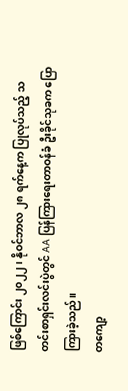ဖြစ်ကြောင်း ၂၀၂၂၊ နိုဝင်ဘာလ ၂၈ ရက်နေ့က ပြုလုပ်သည့် သတင်းစာရှင်းလင်းပွဲတွင် AA ပြန်ကြားရေးတာဝန်ခံ ဦးခိုင်သုခက ပြောကြားခဲ့သည်။
တကျော့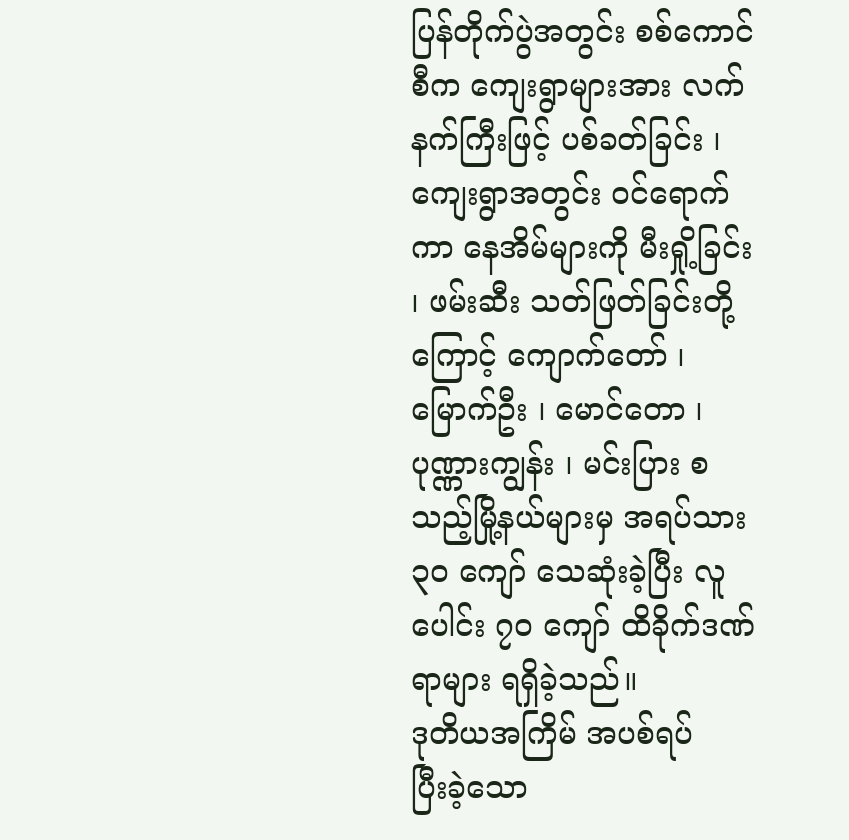ပြန်တိုက်ပွဲအတွင်း စစ်ကောင်စီက ကျေးရွာများအား လက်နက်ကြီးဖြင့် ပစ်ခတ်ခြင်း ၊ ကျေးရွာအတွင်း ဝင်ရောက်ကာ နေအိမ်များကို မီးရှို့ခြင်း ၊ ဖမ်းဆီး သတ်ဖြတ်ခြင်းတို့ကြောင့် ကျောက်တော် ၊ မြောက်ဦး ၊ မောင်တော ၊ ပုဏ္ဏားကျွန်း ၊ မင်းပြား စသည့်မြို့နယ်များမှ အရပ်သား ၃၀ ကျော် သေဆုံးခဲ့ပြီး လူပေါင်း ၇၀ ကျော် ထိခိုက်ဒဏ်ရာများ ရရှိခဲ့သည်။
ဒုတိယအကြိမ် အပစ်ရပ်
ပြီးခဲ့သော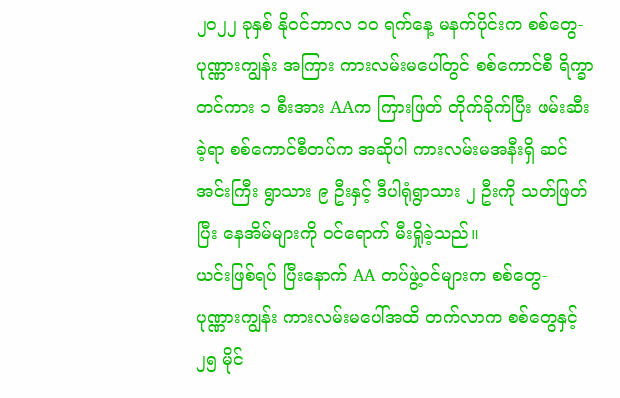၂၀၂၂ ခုနှစ် နိုဝင်ဘာလ ၁၀ ရက်နေ့ မနက်ပိုင်းက စစ်တွေ- ပုဏ္ဏားကျွန်း အကြား ကားလမ်းမပေါ်တွင် စစ်ကောင်စီ ရိက္ခာတင်ကား ၁ စီးအား AAက ကြားဖြတ် တိုက်ခိုက်ပြီး ဖမ်းဆီးခဲ့ရာ စစ်ကောင်စီတပ်က အဆိုပါ ကားလမ်းမအနီးရှိ ဆင်အင်းကြီး ရွာသား ၉ ဦးနှင့် ဒီပါရုံရွာသား ၂ ဦးကို သတ်ဖြတ်ပြီး နေအိမ်များကို ဝင်ရောက် မီးရှိုခဲ့သည်။
ယင်းဖြစ်ရပ် ပြီးနောက် AA တပ်ဖွဲ့ဝင်များက စစ်တွေ- ပုဏ္ဏားကျွန်း ကားလမ်းမပေါ်အထိ တက်လာက စစ်တွေနှင့် ၂၅ မိုင်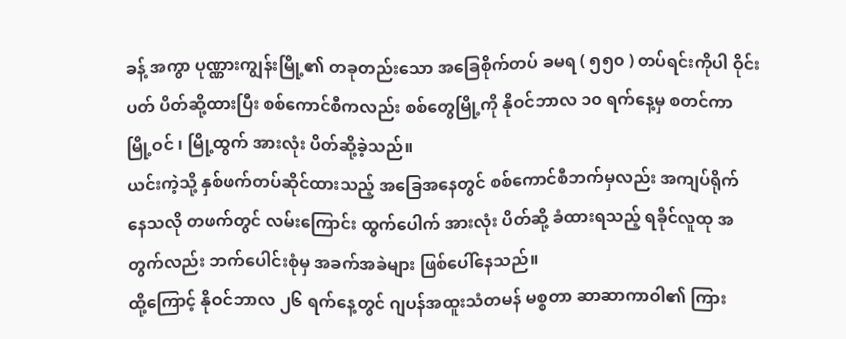ခန့် အကွာ ပုဏ္ဏားကျွန်းမြို့၏ တခုတည်းသော အခြေစိုက်တပ် ခမရ ( ၅၅၀ ) တပ်ရင်းကိုပါ ဝိုင်းပတ် ပိတ်ဆို့ထားပြီး စစ်ကောင်စီကလည်း စစ်တွေမြို့ကို နိုဝင်ဘာလ ၁၀ ရက်နေ့မှ စတင်ကာ မြို့ဝင် ၊ မြို့ထွက် အားလုံး ပိတ်ဆို့ခဲ့သည်။
ယင်းကဲ့သို့ နှစ်ဖက်တပ်ဆိုင်ထားသည့် အခြေအနေတွင် စစ်ကောင်စီဘက်မှလည်း အကျပ်ရိုက် နေသလို တဖက်တွင် လမ်းကြောင်း ထွက်ပေါက် အားလုံး ပိတ်ဆို့ ခံထားရသည့် ရခိုင်လူထု အတွက်လည်း ဘက်ပေါင်းစုံမှ အခက်အခဲများ ဖြစ်ပေါ်နေသည်။
ထို့ကြောင့် နိုဝင်ဘာလ ၂၆ ရက်နေ့တွင် ဂျပန်အထူးသံတမန် မစ္စတာ ဆာဆာကာဝါ၏ ကြား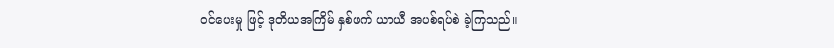ဝင်ပေးမှု ဖြင့် ဒုတိယအကြိမ် နှစ်ဖက် ယာယီ အပစ်ရပ်စဲ ခဲ့ကြသည်။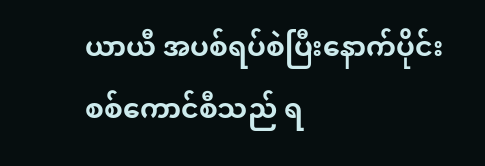ယာယီ အပစ်ရပ်စဲပြီးနောက်ပိုင်း စစ်ကောင်စီသည် ရ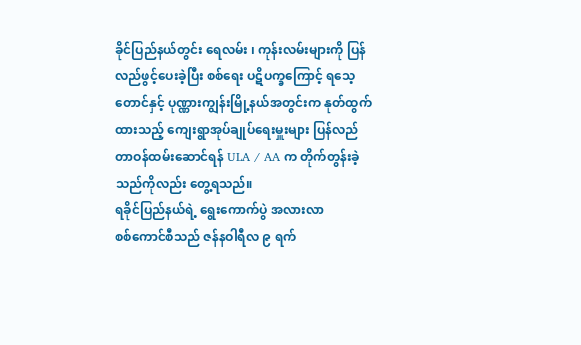ခိုင်ပြည်နယ်တွင်း ရေလမ်း ၊ ကုန်းလမ်းများကို ပြန်လည်ဖွင့်ပေးခဲ့ပြီး စစ်ရေး ပဋိပက္ခကြောင့် ရသေ့တောင်နှင့် ပုဏ္ဏားကျွန်းမြို့နယ်အတွင်းက နုတ်ထွက်ထားသည့် ကျေးရွာအုပ်ချုပ်ရေးမှူးများ ပြန်လည် တာဝန်ထမ်းဆောင်ရန် ULA / AA က တိုက်တွန်းခဲ့သည်ကိုလည်း တွေ့ရသည်။
ရခိုင်ပြည်နယ်ရဲ့ ရွေးကောက်ပွဲ အလားလာ
စစ်ကောင်စီသည် ဇန်နဝါရီလ ၉ ရက်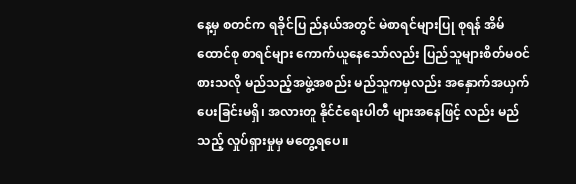နေ့မှ စတင်က ရခိုင်ပြ ည်နယ်အတွင် မဲစာရင်များပြု စုရန် အိမ်ထောင်စု စာရင်များ ကောက်ယူနေသော်လည်း ပြည်သူများစိတ်မဝင်စားသလို မည်သည့်အဖွဲ့အစည်း မည်သူကမှလည်း အနှောက်အယှက် ပေးခြင်းမရှိ၊ အလားတူ နိုင်ငံရေးပါတီ များအနေဖြင့် လည်း မည်သည့် လှုပ်ရှားမှုမှ မတွေ့ရပေ။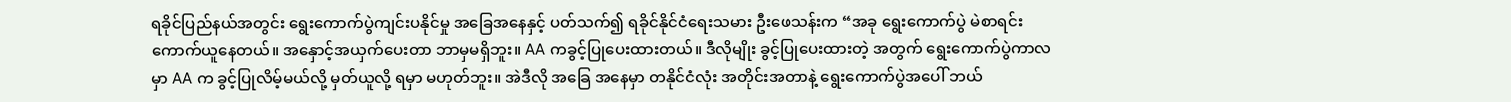ရခိုင်ပြည်နယ်အတွင်း ရွေးကောက်ပွဲကျင်းပနိုင်မှု အခြေအနေနှင့် ပတ်သက်၍ ရခိုင်နိုင်ငံရေးသမား ဦးဖေသန်းက “အခု ရွေးကောက်ပွဲ မဲစာရင်းကောက်ယူနေတယ်။ အနှောင့်အယှက်ပေးတာ ဘာမှမရှိဘူး။ AA ကခွင့်ပြုပေးထားတယ်။ ဒီလိုမျိုး ခွင့်ပြုပေးထားတဲ့ အတွက် ရွေးကောက်ပွဲကာလမှာ AA က ခွင့်ပြုလိမ့်မယ်လို့ မှတ်ယူလို့ ရမှာ မဟုတ်ဘူး။ အဲဒီလို အခြေ အနေမှာ တနိုင်ငံလုံး အတိုင်းအတာနဲ့ ရွေးကောက်ပွဲအပေါ် ဘယ်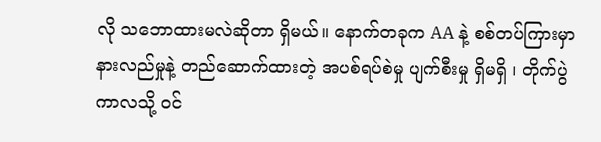လို သဘောထားမလဲဆိုတာ ရှိမယ်။ နောက်တခုက AA နဲ့ စစ်တပ်ကြားမှာ နားလည်မှုနဲ့ တည်ဆောက်ထားတဲ့ အပစ်ရပ်စဲမှု ပျက်စီးမှု ရှိမရှိ ၊ တိုက်ပွဲကာလသို့ ဝင်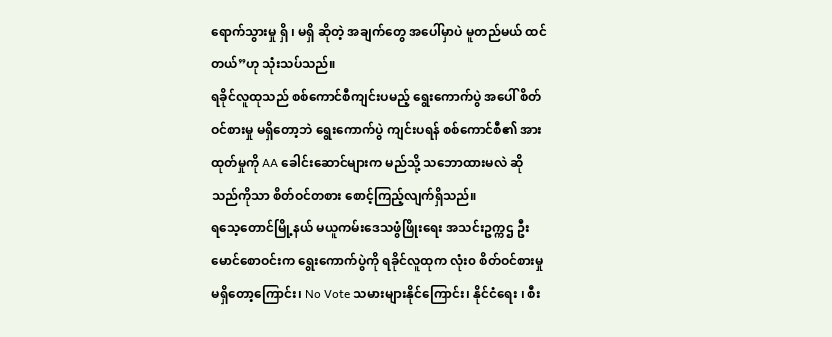ရောက်သွားမှု ရှိ ၊ မရှိ ဆိုတဲ့ အချက်တွေ အပေါ်မှာပဲ မူတည်မယ် ထင်တယ်”ဟု သုံးသပ်သည်။
ရခိုင်လူထုသည် စစ်ကောင်စီကျင်းပမည့် ရွေးကောက်ပွဲ အပေါ် စိတ်ဝင်စားမှု မရှိတော့ဘဲ ရွေးကောက်ပွဲ ကျင်းပရန် စစ်ကောင်စီ၏ အားထုတ်မှုကို AA ခေါင်းဆောင်များက မည်သို့ သဘောထားမလဲ ဆိုသည်ကိုသာ စိတ်ဝင်တစား စောင့်ကြည့်လျက်ရှိသည်။
ရသေ့တောင်မြို့နယ် မယူကမ်းဒေသဖွံဖြိုးရေး အသင်းဥက္ကဌ ဦးမောင်စောဝင်းက ရွေးကောက်ပွဲကို ရခိုင်လူထုက လုံး၀ စိတ်ဝင်စားမှု မရှိတော့ကြောင်း၊ No Vote သမားများနိုင်ကြောင်း၊ နိုင်ငံရေး ၊ စီး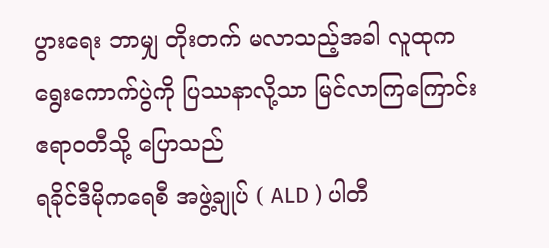ပွားရေး ဘာမျှ တိုးတက် မလာသည့်အခါ လူထုက ရွေးကောက်ပွဲကို ပြဿနာလို့သာ မြင်လာကြကြောင်း ဧရာဝတီသို့ ပြောသည်
ရခိုင်ဒီမိုကရေစီ အဖွဲ့ချုပ် ( ALD ) ပါတီ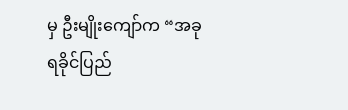မှ ဦးမျိုးကျော်က “အခု ရခိုင်ပြည်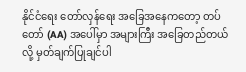နိုင်ငံရေး တော်လှန်ရေး အခြေအနေကတော့ တပ်တော် (AA) အပေါ်မှာ အများကြီး အခြေတည်တယ်လို့ မှတ်ချက်ပြုချင်ပါ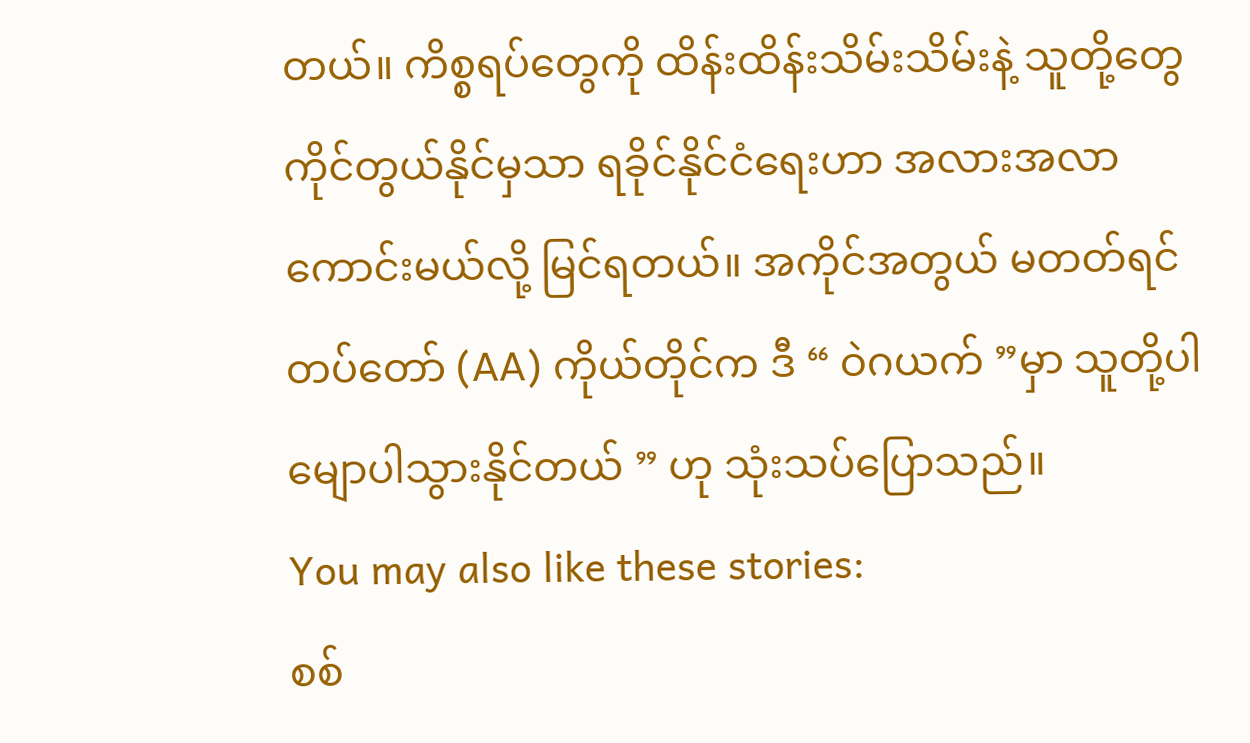တယ်။ ကိစ္စရပ်တွေကို ထိန်းထိန်းသိမ်းသိမ်းနဲ့ သူတို့တွေ ကိုင်တွယ်နိုင်မှသာ ရခိုင်နိုင်ငံရေးဟာ အလားအလာ ကောင်းမယ်လို့ မြင်ရတယ်။ အကိုင်အတွယ် မတတ်ရင် တပ်တော် (AA) ကိုယ်တိုင်က ဒီ “ ဝဲဂယက် ”မှာ သူတို့ပါ မျောပါသွားနိုင်တယ် ” ဟု သုံးသပ်ပြောသည်။
You may also like these stories:
စစ်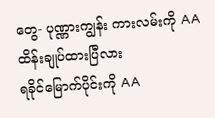တွေ- ပုဏ္ဏားကျွန်း ကားလမ်းကို AA ထိန်းချုပ်ထားပြီလား
ရခိုင်မြောက်ပိုင်းကို AA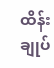ထိန်းချုပ်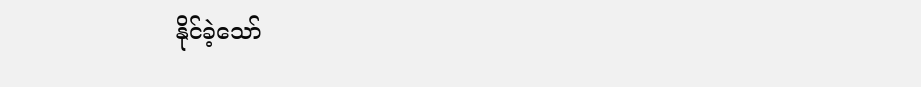နိုင်ခဲ့သော်